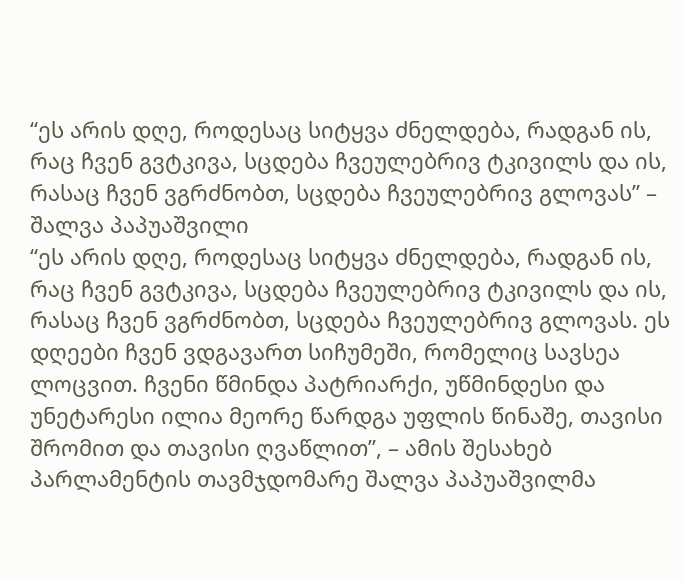“ეს არის დღე, როდესაც სიტყვა ძნელდება, რადგან ის, რაც ჩვენ გვტკივა, სცდება ჩვეულებრივ ტკივილს და ის, რასაც ჩვენ ვგრძნობთ, სცდება ჩვეულებრივ გლოვას” – შალვა პაპუაშვილი
“ეს არის დღე, როდესაც სიტყვა ძნელდება, რადგან ის, რაც ჩვენ გვტკივა, სცდება ჩვეულებრივ ტკივილს და ის, რასაც ჩვენ ვგრძნობთ, სცდება ჩვეულებრივ გლოვას. ეს დღეები ჩვენ ვდგავართ სიჩუმეში, რომელიც სავსეა ლოცვით. ჩვენი წმინდა პატრიარქი, უწმინდესი და უნეტარესი ილია მეორე წარდგა უფლის წინაშე, თავისი შრომით და თავისი ღვაწლით”, – ამის შესახებ პარლამენტის თავმჯდომარე შალვა პაპუაშვილმა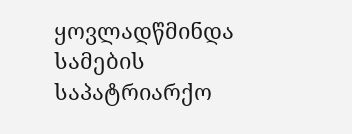ყოვლადწმინდა სამების საპატრიარქო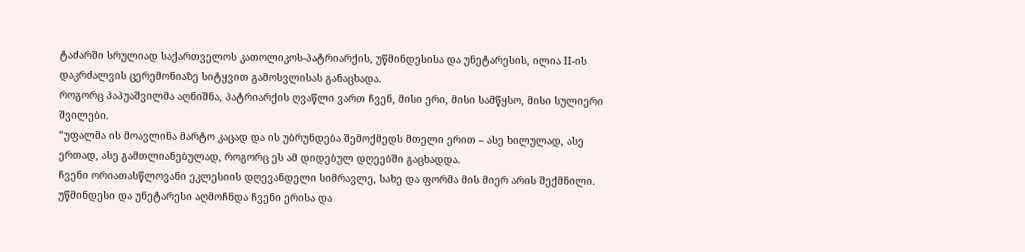ტაძარში სრულიად საქართველოს კათოლიკოს-პატრიარქის, უწმინდესისა და უნეტარესის, ილია II-ის დაკრძალვის ცერემონიაზე სიტყვით გამოსვლისას განაცხადა.
როგორც პაპუაშვილმა აღნიშნა, პატრიარქის ღვაწლი ვართ ჩვენ, მისი ერი, მისი სამწყსო, მისი სულიერი შვილები.
“უფალმა ის მოავლინა მარტო კაცად და ის უბრუნდება შემოქმედს მთელი ერით – ასე ხილულად, ასე ერთად, ასე გამთლიანებულად, როგორც ეს ამ დიდებულ დღეებში გაცხადდა.
ჩვენი ორიათასწლოვანი ეკლესიის დღევანდელი სიმრავლე, სახე და ფორმა მის მიერ არის შექმნილი.
უწმინდესი და უნეტარესი აღმოჩნდა ჩვენი ერისა და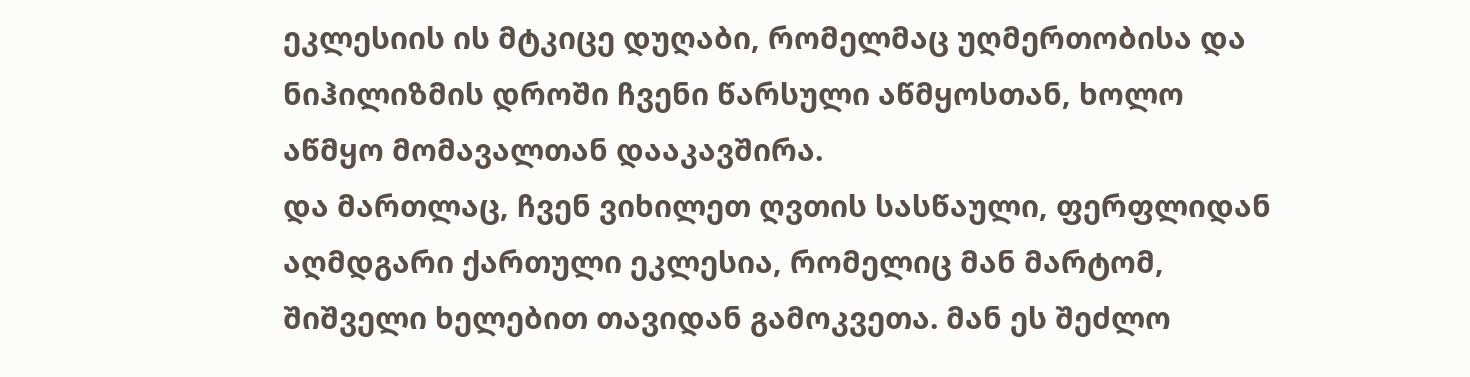ეკლესიის ის მტკიცე დუღაბი, რომელმაც უღმერთობისა და ნიჰილიზმის დროში ჩვენი წარსული აწმყოსთან, ხოლო აწმყო მომავალთან დააკავშირა.
და მართლაც, ჩვენ ვიხილეთ ღვთის სასწაული, ფერფლიდან აღმდგარი ქართული ეკლესია, რომელიც მან მარტომ, შიშველი ხელებით თავიდან გამოკვეთა. მან ეს შეძლო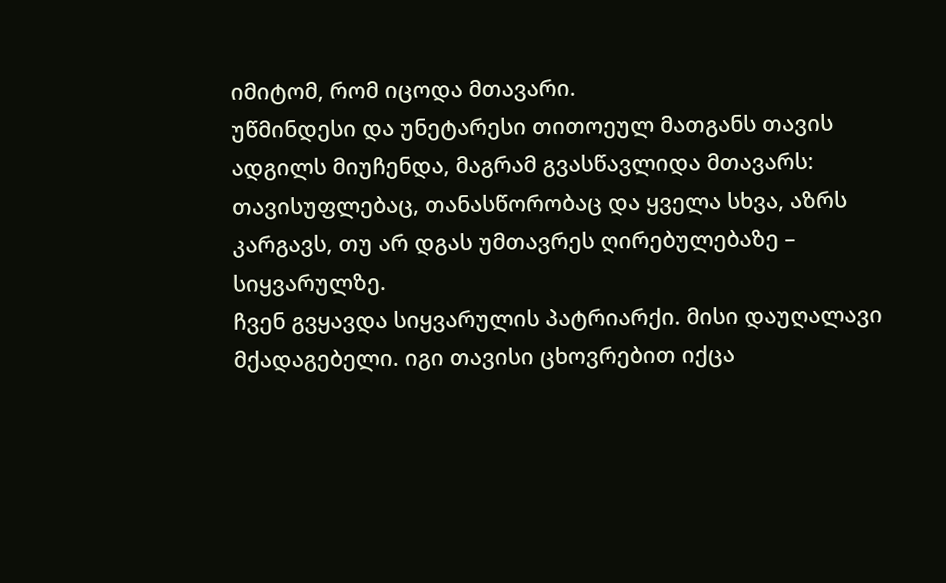იმიტომ, რომ იცოდა მთავარი.
უწმინდესი და უნეტარესი თითოეულ მათგანს თავის ადგილს მიუჩენდა, მაგრამ გვასწავლიდა მთავარს: თავისუფლებაც, თანასწორობაც და ყველა სხვა, აზრს კარგავს, თუ არ დგას უმთავრეს ღირებულებაზე – სიყვარულზე.
ჩვენ გვყავდა სიყვარულის პატრიარქი. მისი დაუღალავი მქადაგებელი. იგი თავისი ცხოვრებით იქცა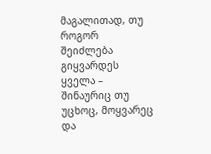მაგალითად, თუ როგორ შეიძლება გიყვარდეს ყველა – შინაურიც თუ უცხოც, მოყვარეც და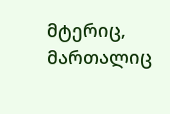მტერიც, მართალიც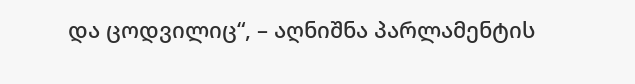და ცოდვილიც“, – აღნიშნა პარლამენტის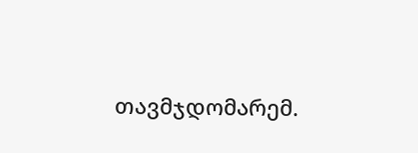თავმჯდომარემ.